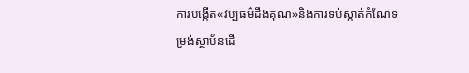ការបង្កើត«វប្បធម៌ដឹងគុណ»និងការទប់ស្កាត់កំណែទម្រង់ស្ថាប័នដើ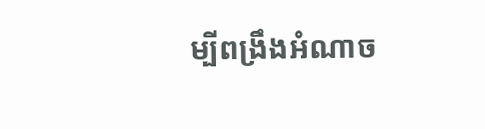ម្បីពង្រឹងអំណាច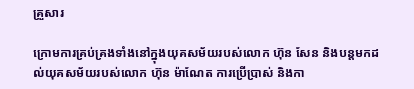គ្រួសារ

ក្រោមការគ្រប់គ្រងទាំងនៅក្នុងយុគសម័យរបស់លោក ហ៊ុន សែន និងបន្តមកដល់យុគសម័យរបស់លោក ហ៊ុន ម៉ាណែត ការប្រើប្រាស់ និងកា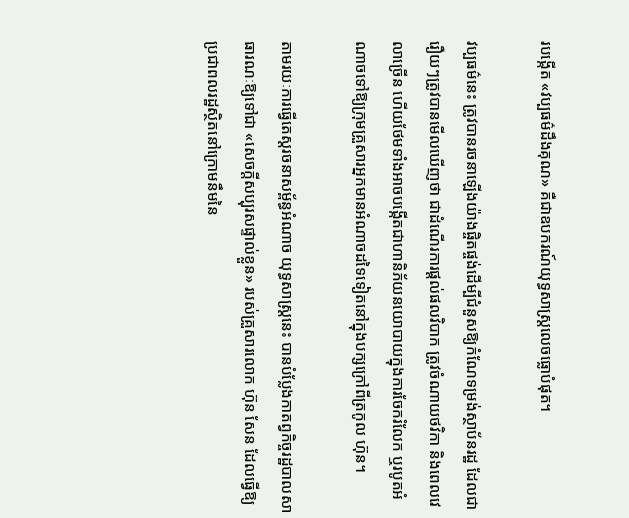របង្កើត «វប្បធម៌ដឹងគុណ» គឺជាឧបករណ៍យុទ្ធសាស្ត្រលេចធ្លោបំផុត។

វប្បធម៌នេះ ត្រូវបានរចនាឡើងយ៉ាងផ្ចិតផ្ចង់ដើម្បីជំនួសឱ្យកំណែទម្រង់ស្ថាប័នរដ្ឋ ដែលជារឿយៗត្រូវបានមើលឃើញថា ជាដំណើរការផ្ដល់ផលវិបាក ត្រូវចំណាយថវិកា និងពេលវេលាច្រើន ហើយថែមទាំងអាចបង្កើតជាហានិភ័យនយោបាយក្នុងការចែករំលែក ឬរបូតអំណាចទៅឱ្យក្រុមគ្រួសារអ្នកមានអំណាចដទៃទៀតនៅក្នុងបក្សក្រៅពីត្រកូល ហ៊ុន។

តាមរយៈការធ្វើតេស្តរចនាសម្ព័ន្ធអំណាច យុទ្ធសាស្ត្រនេះ បានបំប្លែងកាតព្វកិច្ចរដ្ឋបាលសាធារណៈឱ្យទៅជា «សេចក្តីសប្បុរសផ្ទាល់ខ្លួន» របស់គ្រួសារលោក ហ៊ុន សែន ដែលធ្វើឱ្យប្រជាពលរដ្ឋស្ថិតនៅក្រោមនឹមនៃ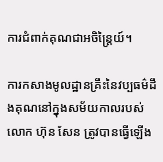ការជំពាក់គុណជាអចិន្ត្រៃយ៍។

ការកសាងមូលដ្ឋានគ្រឹះនៃវប្បធម៌ដឹងគុណនៅក្នុងសម័យកាលរបស់ លោក ហ៊ុន សែន ត្រូវបានធ្វើឡើង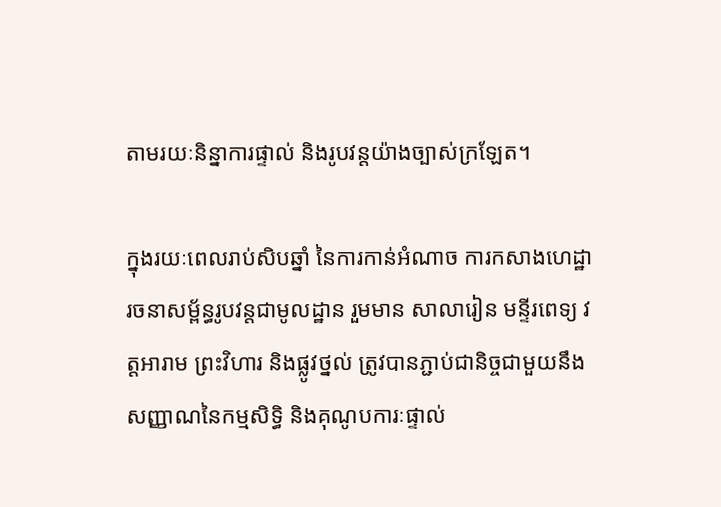តាមរយៈនិន្នាការផ្ទាល់ និងរូបវន្តយ៉ាងច្បាស់ក្រឡែត។

ក្នុងរយៈពេលរាប់សិបឆ្នាំ នៃការកាន់អំណាច ការកសាងហេដ្ឋារចនាសម្ព័ន្ធរូបវន្តជាមូលដ្ឋាន រួមមាន សាលារៀន មន្ទីរពេទ្យ វត្តអារាម ព្រះវិហារ និងផ្លូវថ្នល់ ត្រូវបានភ្ជាប់ជានិច្ចជាមួយនឹងសញ្ញាណនៃកម្មសិទ្ធិ និងគុណូបការៈផ្ទាល់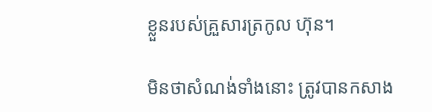ខ្លួនរបស់គ្រួសារត្រកូល ហ៊ុន។

មិនថាសំណង់ទាំងនោះ ត្រូវបានកសាង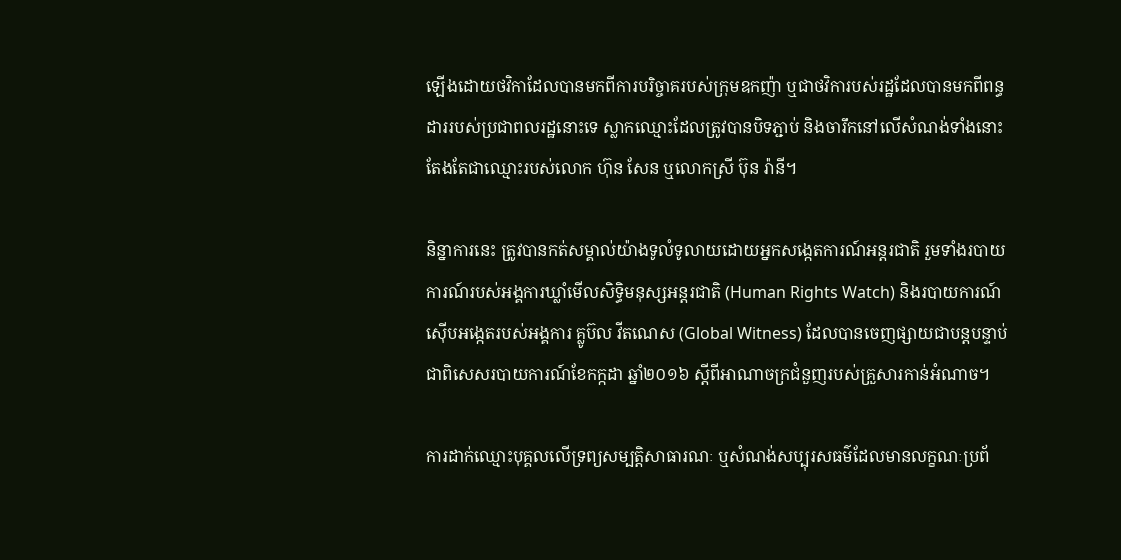ឡើងដោយថវិកាដែលបានមកពីការបរិច្ចាគរបស់ក្រុមឧកញ៉ា ឬជាថវិការបស់រដ្ឋដែលបានមកពីពន្ធដាររបស់ប្រជាពលរដ្ឋនោះទេ ស្លាកឈ្មោះដែលត្រូវបានបិទភ្ជាប់ និងចារឹកនៅលើសំណង់ទាំងនោះ តែងតែជាឈ្មោះរបស់លោក ហ៊ុន សែន ឬលោកស្រី ប៊ុន រ៉ានី។

និន្នាការនេះ ត្រូវបានកត់សម្គាល់យ៉ាងទូលំទូលាយដោយអ្នកសង្កេតការណ៍អន្តរជាតិ រួមទាំងរបាយការណ៍របស់អង្គការឃ្លាំមើលសិទ្ធិមនុស្សអន្តរជាតិ (Human Rights Watch) និងរបាយការណ៍ស៊ើបអង្កេតរបស់អង្គការ គ្លូប៊ល វីតណេស (Global Witness) ដែលបានចេញផ្សាយជាបន្តបន្ទាប់ ជាពិសេសរបាយការណ៍ខែកក្កដា ឆ្នាំ២០១៦ ស្តីពីអាណាចក្រជំនួញរបស់គ្រួសារកាន់អំណាច។

ការដាក់ឈ្មោះបុគ្គលលើទ្រព្យសម្បត្តិសាធារណៈ ឬសំណង់សប្បុរសធម៌ដែលមានលក្ខណៈប្រព័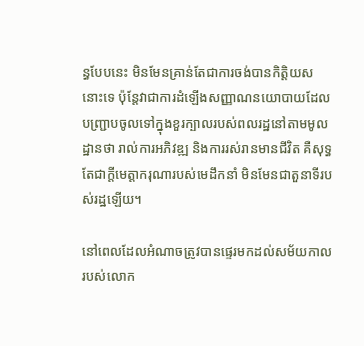ន្ធបែបនេះ មិនមែនគ្រាន់តែជាការចង់បានកិត្តិយសនោះទេ ប៉ុន្តែវាជាការដំឡើងសញ្ញាណនយោបាយដែលបញ្ជ្រាបចូលទៅក្នុងខួរក្បាលរបស់ពលរដ្ឋនៅតាមមូលដ្ឋានថា រាល់ការអភិវឌ្ឍ និងការរស់រានមានជីវិត គឺសុទ្ធតែជាក្ដីមេត្តាករុណារបស់មេដឹកនាំ មិនមែនជាតួនាទីរបស់រដ្ឋឡើយ។

នៅពេលដែលអំណាចត្រូវបានផ្ទេរមកដល់សម័យកាលរបស់លោក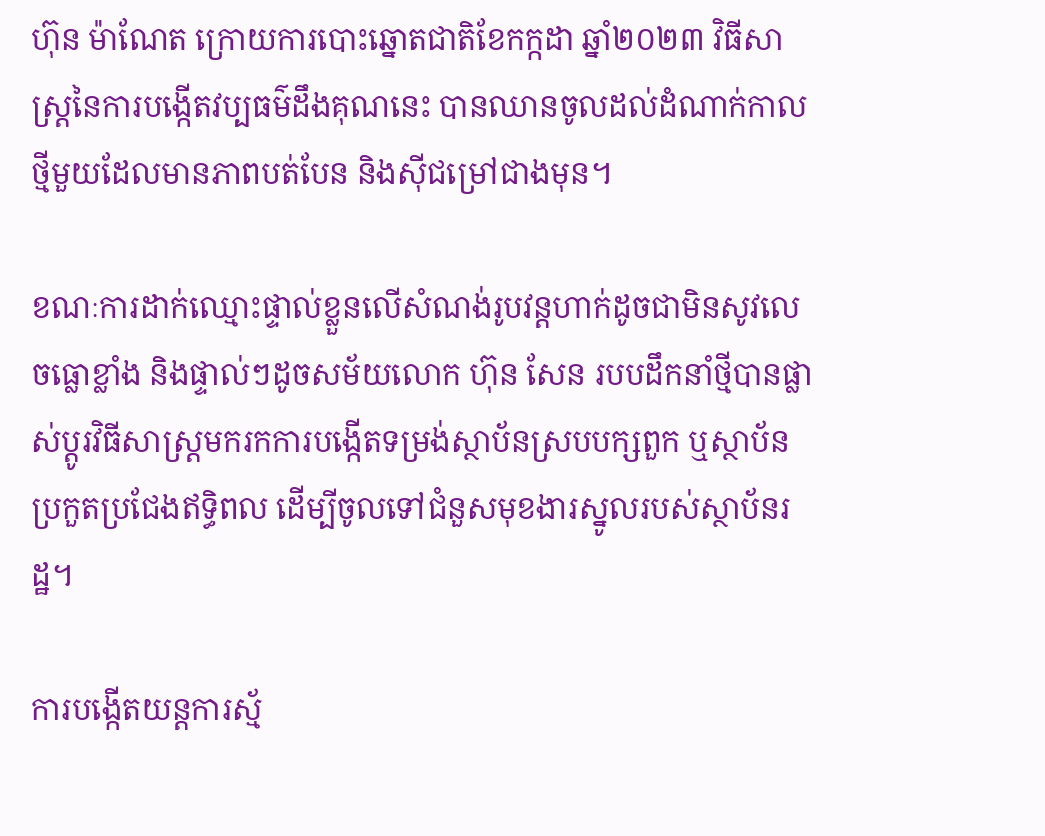ហ៊ុន ម៉ាណែត ក្រោយការបោះឆ្នោតជាតិខែកក្កដា ឆ្នាំ២០២៣ វិធីសាស្ត្រនៃការបង្កើតវប្បធម៌ដឹងគុណនេះ បានឈានចូលដល់ដំណាក់កាលថ្មីមួយដែលមានភាពបត់បែន និងស៊ីជម្រៅជាងមុន។

ខណៈការដាក់ឈ្មោះផ្ទាល់ខ្លួនលើសំណង់រូបវន្តហាក់ដូចជាមិនសូវលេចធ្លោខ្លាំង និងផ្ទាល់ៗដូចសម័យលោក ហ៊ុន សែន របបដឹកនាំថ្មីបានផ្លាស់ប្តូរវិធីសាស្ត្រមករកការបង្កើតទម្រង់ស្ថាប័នស្របបក្សពួក ឬស្ថាប័នប្រកួតប្រជែងឥទ្ធិពល ដើម្បីចូលទៅជំនួសមុខងារស្នូលរបស់ស្ថាប័នរដ្ឋ។

ការបង្កើតយន្តការស្ម័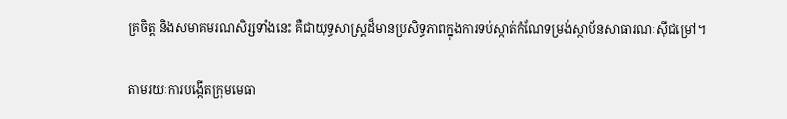គ្រចិត្ត និងសមាគមរណសិរ្សទាំងនេះ គឺជាយុទ្ធសាស្ត្រដ៏មានប្រសិទ្ធភាពក្នុងការទប់ស្កាត់កំណែទម្រង់ស្ថាប័នសាធារណៈស៊ីជម្រៅ។

តាមរយៈការបង្កើតក្រុមមេធា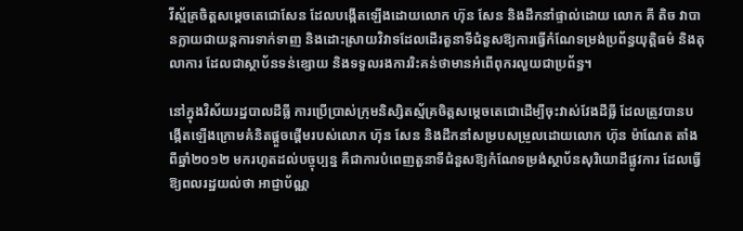វីស្ម័គ្រចិត្តសម្តេចតេជោសែន ដែលបង្កើតឡើងដោយលោក ហ៊ុន សែន និងដឹកនាំផ្ទាល់ដោយ លោក គី តិច វាបានក្លាយជាយន្តការទាក់ទាញ និងដោះស្រាយវិវាទដែលដើរតួនាទីជំនួសឱ្យការធ្វើកំណែទម្រង់ប្រព័ន្ធយុត្តិធម៌ និងតុលាការ ដែលជាស្ថាប័នទន់ខ្សោយ និងទទួលរងការរិះគន់ថាមានអំពើពុករលួយជាប្រព័ន្ធ។

នៅក្នុងវិស័យរដ្ឋបាលដីធ្លី ការប្រើប្រាស់ក្រុមនិស្សិតស្ម័គ្រចិត្តសម្តេចតេជោដើម្បីចុះវាស់វែងដីធ្លី ដែលត្រូវបានបង្កើតឡើងក្រោមគំនិតផ្តួចផ្តើមរបស់លោក ហ៊ុន សែន និងដឹកនាំសម្របសម្រួលដោយលោក ហ៊ុន ម៉ាណែត តាំងពីឆ្នាំ២០១២ មករហូតដល់បច្ចុប្បន្ន គឺជាការបំពេញតួនាទីជំនួសឱ្យកំណែទម្រង់ស្ថាប័នសុរិយោដីផ្លូវការ ដែលធ្វើឱ្យពលរដ្ឋយល់ថា អាជ្ញាប័ណ្ណ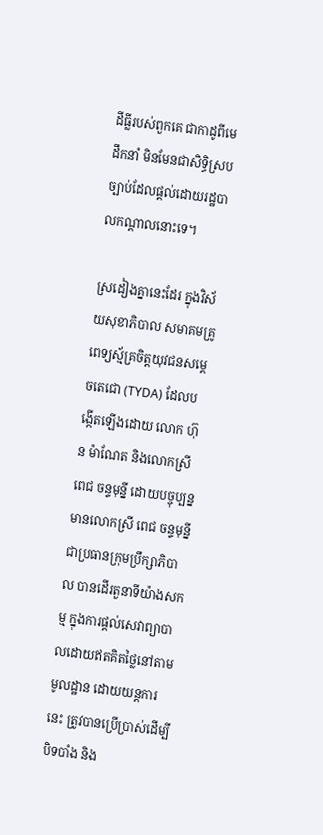ដីធ្លីរបស់ពួកគេ ជាកាដូពីមេដឹកនាំ មិនមែនជាសិទ្ធិស្របច្បាប់ដែលផ្តល់ដោយរដ្ឋបាលកណ្តាលនោះទេ។

ស្រដៀងគ្នានេះដែរ ក្នុងវិស័យសុខាភិបាល សមាគមគ្រូពេទ្យស្ម័គ្រចិត្តយុវជនសម្តេចតេជោ (TYDA) ដែលបង្កើតឡើងដោយ លោក ហ៊ុន ម៉ាណែត និងលោកស្រី ពេជ ចន្ទមុន្នី ដោយបច្ចុប្បន្នមានលោកស្រី ពេជ ចន្ទមុន្នី ជាប្រធានក្រុមប្រឹក្សាភិបាល បានដើរតួនាទីយ៉ាងសកម្ម ក្នុងការផ្តល់សេវាព្យាបាលដោយឥតគិតថ្លៃនៅតាមមូលដ្ឋាន ដោយយន្តការនេះ ត្រូវបានប្រើប្រាស់ដើម្បីបិទបាំង និង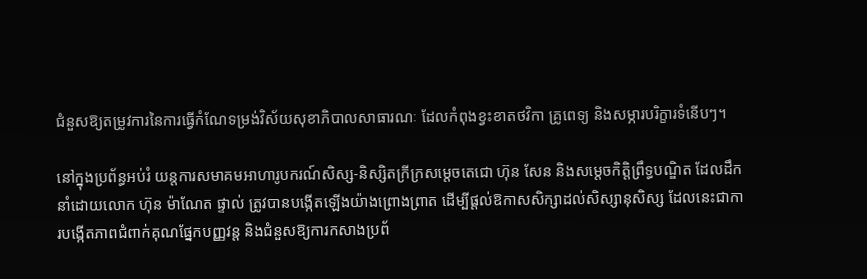ជំនួសឱ្យតម្រូវការនៃការធ្វើកំណែទម្រង់វិស័យសុខាភិបាលសាធារណៈ ដែលកំពុងខ្វះខាតថវិកា គ្រូពេទ្យ និងសម្ភារបរិក្ខារទំនើបៗ។

នៅក្នុងប្រព័ន្ធអប់រំ យន្តការសមាគមអាហារូបករណ៍សិស្ស-និស្សិតក្រីក្រសម្តេចតេជោ ហ៊ុន សែន និងសម្តេចកិត្តិព្រឹទ្ធបណ្ឌិត ដែលដឹកនាំដោយលោក ហ៊ុន ម៉ាណែត ផ្ទាល់ ត្រូវបានបង្កើតឡើងយ៉ាងព្រោងព្រាត ដើម្បីផ្តល់ឱកាសសិក្សាដល់សិស្សានុសិស្ស ដែលនេះជាការបង្កើតភាពជំពាក់គុណផ្នែកបញ្ញវន្ត និងជំនួសឱ្យការកសាងប្រព័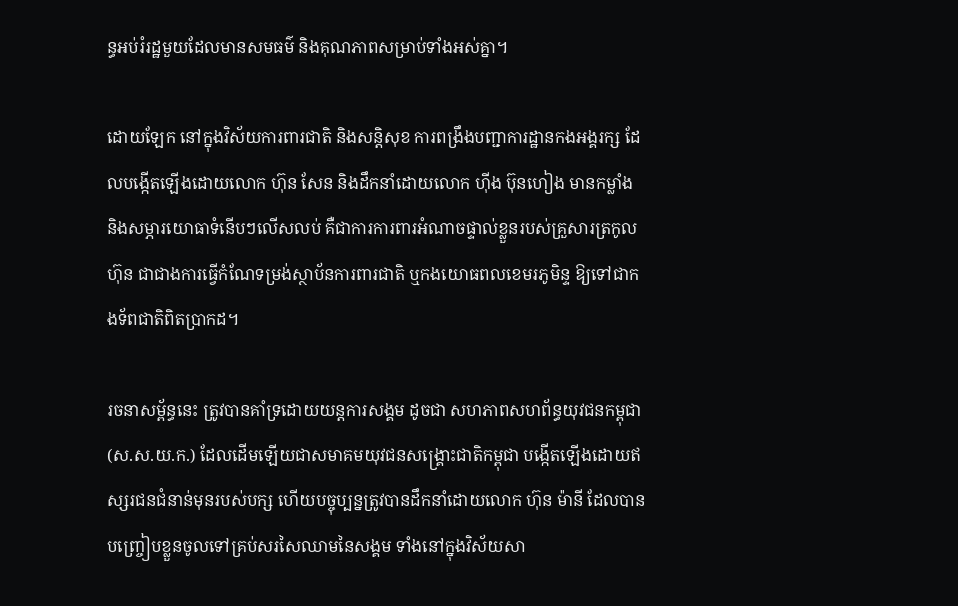ន្ធអប់រំរដ្ឋមួយដែលមានសមធម៌ និងគុណភាពសម្រាប់ទាំងអស់គ្នា។

ដោយឡែក នៅក្នុងវិស័យការពារជាតិ និងសន្តិសុខ ការពង្រឹងបញ្ជាការដ្ឋានកងអង្គរក្ស ដែលបង្កើតឡើងដោយលោក ហ៊ុន សែន និងដឹកនាំដោយលោក ហ៊ីង ប៊ុនហៀង មានកម្លាំង និងសម្ភារយោធាទំនើបៗលើសលប់ គឺជាការការពារអំណាចផ្ទាល់ខ្លួនរបស់គ្រួសារត្រកូល ហ៊ុន ជាជាងការធ្វើកំណែទម្រង់ស្ថាប័នការពារជាតិ ឬកងយោធពលខេមរភូមិន្ទ ឱ្យទៅជាកងទ័ពជាតិពិតប្រាកដ។

រចនាសម្ព័ន្ធនេះ ត្រូវបានគាំទ្រដោយយន្តការសង្គម ដូចជា សហភាពសហព័ន្ធយុវជនកម្ពុជា (ស.ស.យ.ក.) ដែលដើមឡើយជាសមាគមយុវជនសង្គ្រោះជាតិកម្ពុជា បង្កើតឡើងដោយឥស្សរជនជំនាន់មុនរបស់បក្ស ហើយបច្ចុប្បន្នត្រូវបានដឹកនាំដោយលោក ហ៊ុន ម៉ានី ដែលបានបញ្ច្រៀបខ្លួនចូលទៅគ្រប់សរសៃឈាមនៃសង្គម ទាំងនៅក្នុងវិស័យសា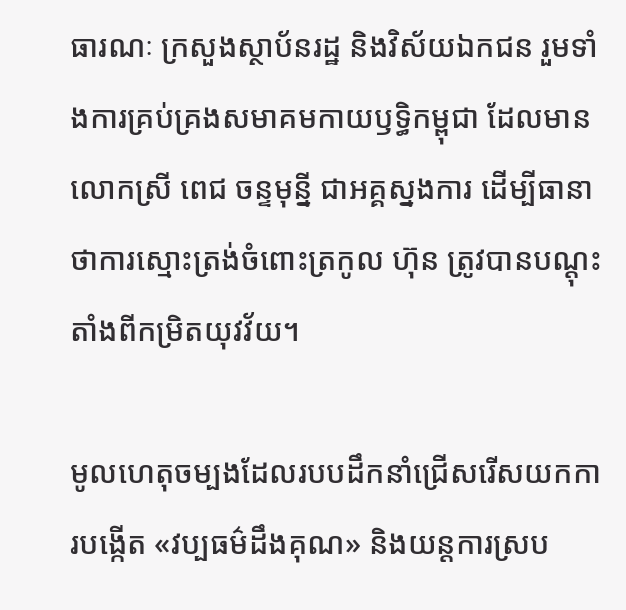ធារណៈ ក្រសួងស្ថាប័នរដ្ឋ និងវិស័យឯកជន រួមទាំងការគ្រប់គ្រងសមាគមកាយឫទ្ធិកម្ពុជា ដែលមានលោកស្រី ពេជ ចន្ទមុន្នី ជាអគ្គស្នងការ ដើម្បីធានាថាការស្មោះត្រង់ចំពោះត្រកូល ហ៊ុន ត្រូវបានបណ្តុះតាំងពីកម្រិតយុវវ័យ។

មូលហេតុចម្បងដែលរបបដឹកនាំជ្រើសរើសយកការបង្កើត «វប្បធម៌ដឹងគុណ» និងយន្តការស្រប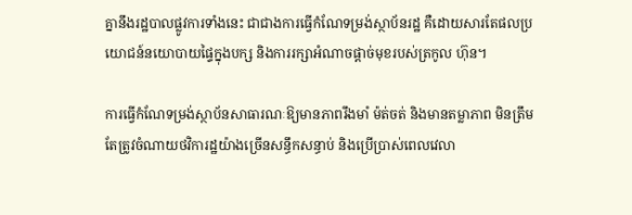គ្នានឹងរដ្ឋបាលផ្លូវការទាំងនេះ ជាជាងការធ្វើកំណែទម្រង់ស្ថាប័នរដ្ឋ គឺដោយសារតែផលប្រយោជន៍នយោបាយផ្ទៃក្នុងបក្ស និងការរក្សាអំណាចផ្តាច់មុខរបស់ត្រកូល ហ៊ុន។

ការធ្វើកំណែទម្រង់ស្ថាប័នសាធារណៈឱ្យមានភាពរឹងមាំ ម៉ត់ចត់ និងមានតម្លាភាព មិនត្រឹមតែត្រូវចំណាយថវិការដ្ឋយ៉ាងច្រើនសន្ធឹកសន្ធាប់ និងប្រើប្រាស់ពេលវេលា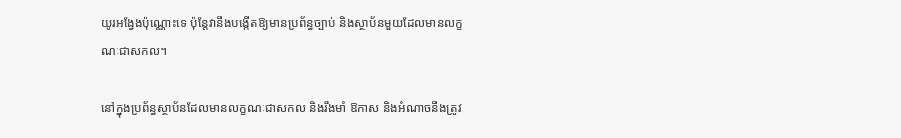យូរអង្វែងប៉ុណ្ណោះទេ ប៉ុន្តែវានឹងបង្កើតឱ្យមានប្រព័ន្ធច្បាប់ និងស្ថាប័នមួយដែលមានលក្ខណៈជាសកល។

នៅក្នុងប្រព័ន្ធស្ថាប័នដែលមានលក្ខណៈជាសកល និងរឹងមាំ ឱកាស និងអំណាចនឹងត្រូវ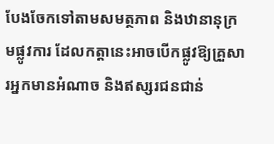បែងចែកទៅតាមសមត្ថភាព និងឋានានុក្រមផ្លូវការ ដែលកត្តានេះអាចបើកផ្លូវឱ្យគ្រួសារអ្នកមានអំណាច និងឥស្សរជនជាន់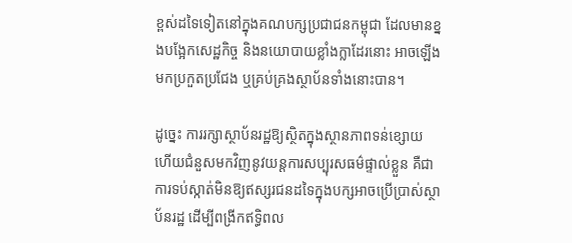ខ្ពស់ដទៃទៀតនៅក្នុងគណបក្សប្រជាជនកម្ពុជា ដែលមានខ្នងបង្អែកសេដ្ឋកិច្ច និងនយោបាយខ្លាំងក្លាដែរនោះ អាចឡើងមកប្រកួតប្រជែង ឬគ្រប់គ្រងស្ថាប័នទាំងនោះបាន។

ដូច្នេះ ការរក្សាស្ថាប័នរដ្ឋឱ្យស្ថិតក្នុងស្ថានភាពទន់ខ្សោយ ហើយជំនួសមកវិញនូវយន្តការសប្បុរសធម៌ផ្ទាល់ខ្លួន គឺជាការទប់ស្កាត់មិនឱ្យឥស្សរជនដទៃក្នុងបក្សអាចប្រើប្រាស់ស្ថាប័នរដ្ឋ ដើម្បីពង្រីកឥទ្ធិពល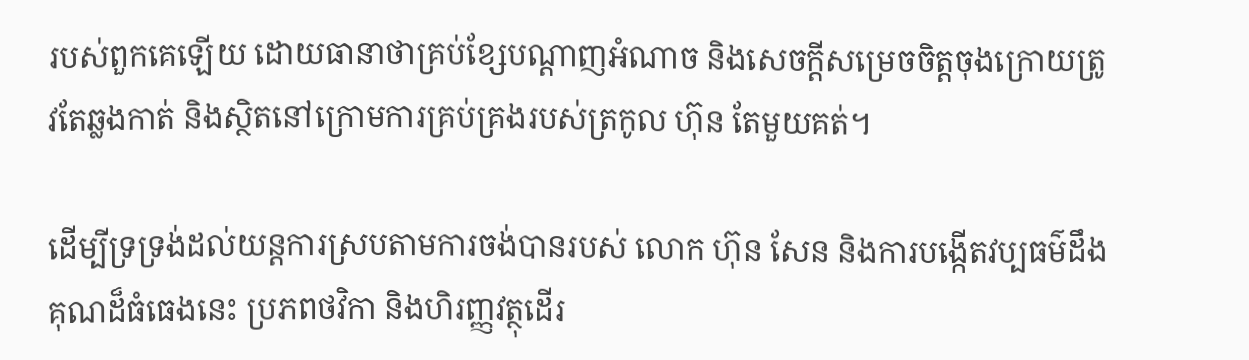របស់ពួកគេឡើយ ដោយធានាថាគ្រប់ខ្សែបណ្តាញអំណាច និងសេចក្តីសម្រេចចិត្តចុងក្រោយត្រូវតែឆ្លងកាត់ និងស្ថិតនៅក្រោមការគ្រប់គ្រងរបស់ត្រកូល ហ៊ុន តែមួយគត់។

ដើម្បីទ្រទ្រង់ដល់យន្តការស្របតាមការចង់បានរបស់ លោក ហ៊ុន សែន និងការបង្កើតវប្បធម៌ដឹងគុណដ៏ធំធេងនេះ ប្រភពថវិកា និងហិរញ្ញវត្ថុដើរ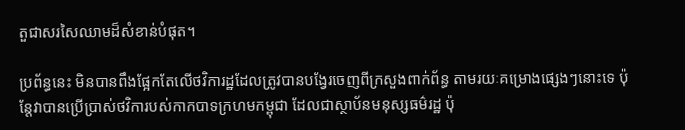តួជាសរសៃឈាមដ៏សំខាន់បំផុត។

ប្រព័ន្ធនេះ មិនបានពឹងផ្អែកតែលើថវិការដ្ឋដែលត្រូវបានបង្វែរចេញពីក្រសួងពាក់ព័ន្ធ តាមរយៈគម្រោងផ្សេងៗនោះទេ ប៉ុន្តែវាបានប្រើប្រាស់ថវិការបស់កាកបាទក្រហមកម្ពុជា ដែលជាស្ថាប័នមនុស្សធម៌រដ្ឋ ប៉ុ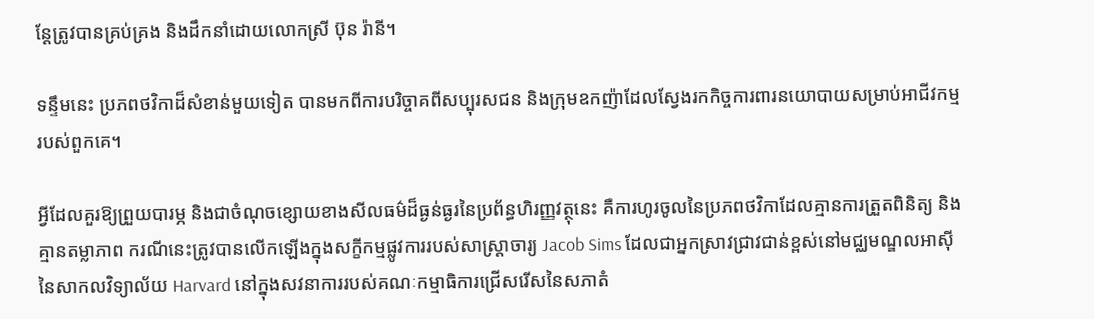ន្តែត្រូវបានគ្រប់គ្រង និងដឹកនាំដោយលោកស្រី ប៊ុន រ៉ានី។

ទន្ទឹមនេះ ប្រភពថវិកាដ៏សំខាន់មួយទៀត បានមកពីការបរិច្ចាគពីសប្បុរសជន និងក្រុមឧកញ៉ាដែលស្វែងរកកិច្ចការពារនយោបាយសម្រាប់អាជីវកម្មរបស់ពួកគេ។

អ្វីដែលគួរឱ្យព្រួយបារម្ភ និងជាចំណុចខ្សោយខាងសីលធម៌ដ៏ធ្ងន់ធ្ងរនៃប្រព័ន្ធហិរញ្ញវត្ថុនេះ គឺការហូរចូលនៃប្រភពថវិកាដែលគ្មានការត្រួតពិនិត្យ និងគ្មានតម្លាភាព ករណីនេះត្រូវបានលើកឡើងក្នុងសក្ខីកម្មផ្លូវការរបស់សាស្ត្រាចារ្យ Jacob Sims ដែលជាអ្នកស្រាវជ្រាវជាន់ខ្ពស់នៅមជ្ឈមណ្ឌលអាស៊ីនៃសាកលវិទ្យាល័យ Harvard នៅក្នុងសវនាការរបស់គណៈកម្មាធិការជ្រើសរើសនៃសភាតំ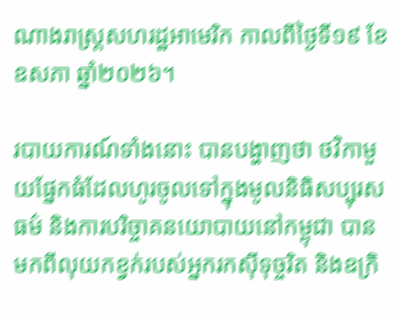ណាងរាស្ត្រសហរដ្ឋអាមេរិក កាលពីថ្ងៃទី១៩ ខែឧសភា ឆ្នាំ២០២៦។

របាយការណ៍ទាំងនោះ បានបង្ហាញថា ថវិកាមួយផ្នែកធំដែលហូរចូលទៅក្នុងមូលនិធិសប្បុរសធម៌ និងការបរិច្ចាគនយោបាយនៅកម្ពុជា បានមកពីលុយកខ្វក់របស់អ្នករកស៊ីទុច្ចរិត និងឧក្រិ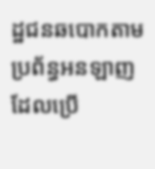ដ្ឋជនឆបោកតាមប្រព័ន្ធអនឡាញ ដែលប្រើ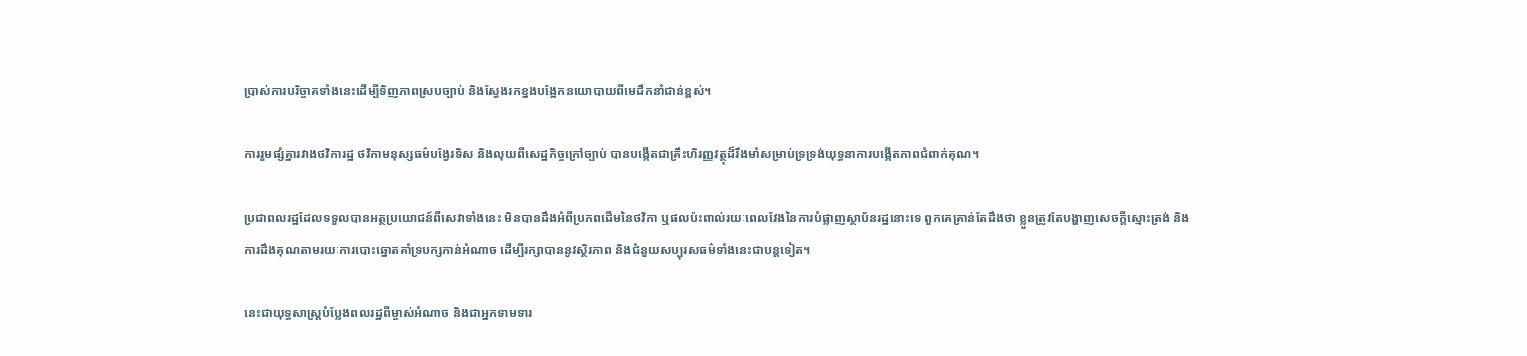ប្រាស់ការបរិច្ចាគទាំងនេះដើម្បីទិញភាពស្របច្បាប់ និងស្វែងរកខ្នងបង្អែកនយោបាយពីមេដឹកនាំជាន់ខ្ពស់។

ការរួមផ្សំគ្នារវាងថវិការដ្ឋ ថវិកាមនុស្សធម៌បង្វែរទិស និងលុយពីសេដ្ឋកិច្ចក្រៅច្បាប់ បានបង្កើតជាគ្រឹះហិរញ្ញវត្ថុដ៏រឹងមាំសម្រាប់ទ្រទ្រង់យុទ្ធនាការបង្កើតភាពជំពាក់គុណ។

ប្រជាពលរដ្ឋដែលទទួលបានអត្ថប្រយោជន៍ពីសេវាទាំងនេះ មិនបានដឹងអំពីប្រភពដើមនៃថវិកា ឬផលប៉ះពាល់រយៈពេលវែងនៃការបំផ្លាញស្ថាប័នរដ្ឋនោះទេ ពួកគេគ្រាន់តែដឹងថា ខ្លួនត្រូវតែបង្ហាញសេចក្តីស្មោះត្រង់ និងការដឹងគុណតាមរយៈការបោះឆ្នោតគាំទ្របក្សកាន់អំណាច ដើម្បីរក្សាបាននូវស្ថិរភាព និងជំនួយសប្បុរសធម៌ទាំងនេះជាបន្តទៀត។

នេះជាយុទ្ធសាស្ត្របំប្លែងពលរដ្ឋពីម្ចាស់អំណាច និងជាអ្នកទាមទារ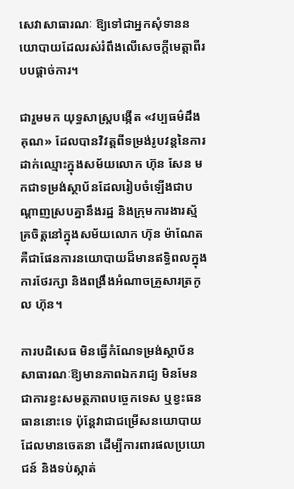សេវាសាធារណៈ ឱ្យទៅជាអ្នកសុំទាននយោបាយដែលរស់រំពឹងលើសេចក្តីមេត្តាពីរបបផ្តាច់ការ។

ជារួមមក យុទ្ធសាស្ត្របង្កើត «វប្បធម៌ដឹងគុណ» ដែលបានវិវត្តពីទម្រង់រូបវន្តនៃការដាក់ឈ្មោះក្នុងសម័យលោក ហ៊ុន សែន មកជាទម្រង់ស្ថាប័នដែលរៀបចំឡើងជាបណ្តាញស្របគ្នានឹងរដ្ឋ និងក្រុមការងារស្ម័គ្រចិត្តនៅក្នុងសម័យលោក ហ៊ុន ម៉ាណែត គឺជាផែនការនយោបាយដ៏មានឥទ្ធិពលក្នុងការថែរក្សា និងពង្រឹងអំណាចគ្រួសារត្រកូល ហ៊ុន។

ការបដិសេធ មិនធ្វើកំណែទម្រង់ស្ថាប័នសាធារណៈឱ្យមានភាពឯករាជ្យ មិនមែនជាការខ្វះសមត្ថភាពបច្ចេកទេស ឬខ្វះធនធាននោះទេ ប៉ុន្តែវាជាជម្រើសនយោបាយដែលមានចេតនា ដើម្បីការពារផលប្រយោជន៍ និងទប់ស្កាត់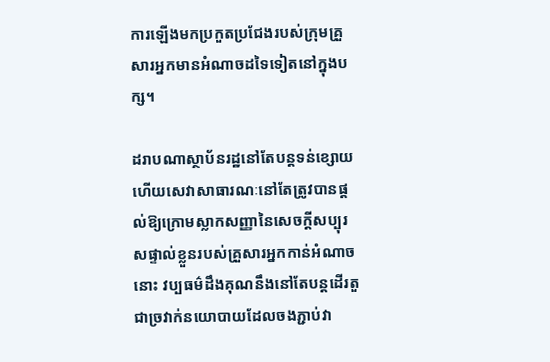ការឡើងមកប្រកួតប្រជែងរបស់ក្រុមគ្រួសារអ្នកមានអំណាចដទៃទៀតនៅក្នុងបក្ស។

ដរាបណាស្ថាប័នរដ្ឋនៅតែបន្តទន់ខ្សោយ ហើយសេវាសាធារណៈនៅតែត្រូវបានផ្តល់ឱ្យក្រោមស្លាកសញ្ញានៃសេចក្តីសប្បុរសផ្ទាល់ខ្លួនរបស់គ្រួសារអ្នកកាន់អំណាចនោះ វប្បធម៌ដឹងគុណនឹងនៅតែបន្តដើរតួជាច្រវាក់នយោបាយដែលចងភ្ជាប់វា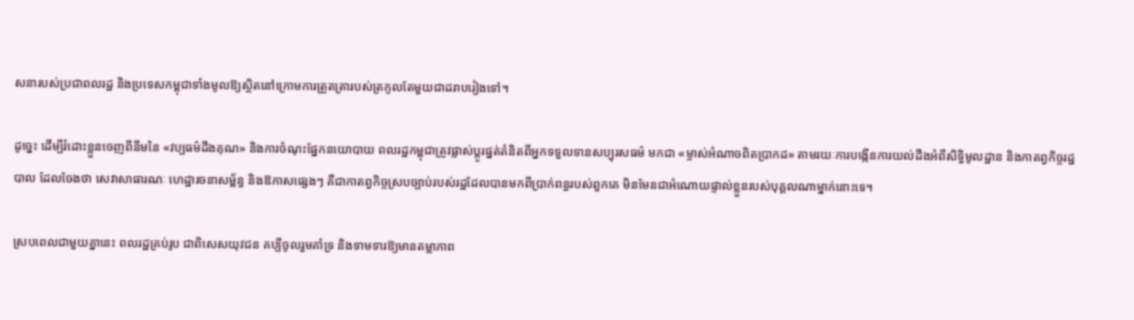សនារបស់ប្រជាពលរដ្ឋ និងប្រទេសកម្ពុជាទាំងមូលឱ្យស្ថិតនៅក្រោមការត្រួតត្រារបស់ត្រកូលតែមួយជាដរាបរៀងទៅ។

ដូច្នេះ ដើម្បីរំដោះខ្លួនចេញពីនឹមនៃ «វប្បធម៌ដឹងគុណ» និងការចំណុះផ្នែកនយោបាយ ពលរដ្ឋកម្ពុជាត្រូវផ្លាស់ប្តូរផ្នត់គំនិតពីអ្នកទទួលទានសប្បុរសធម៌ មកជា «ម្ចាស់អំណាចពិតប្រាកដ» តាមរយៈការបង្កើនការយល់ដឹងអំពីសិទ្ធិមូលដ្ឋាន និងកាតព្វកិច្ចរដ្ឋបាល ដែលចែងថា សេវាសាធារណៈ ហេដ្ឋារចនាសម្ព័ន្ធ និងឱកាសផ្សេងៗ គឺជាកាតព្វកិច្ចស្របច្បាប់របស់រដ្ឋដែលបានមកពីប្រាក់ពន្ធរបស់ពួកគេ មិនមែនជាអំណោយផ្ទាល់ខ្លួនរបស់បុគ្គលណាម្នាក់នោះទេ។

ស្របពេលជាមួយគ្នានេះ ពលរដ្ឋគ្រប់រូប ជាពិសេសយុវជន គប្បីចូលរួមគាំទ្រ និងទាមទារឱ្យមានតម្លាភាព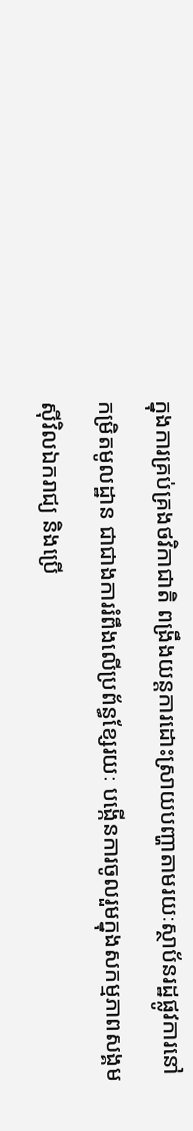ក្នុងការគ្រប់គ្រងថវិកាជាតិ ពង្រឹងយន្តការដោះស្រាយបញ្ហាតាមរយៈស្ថាប័នរដ្ឋផ្លូវការនៅកម្រិតមូលដ្ឋាន ជាជាងការរំពឹងលើប្រព័ន្ធខ្សែរយៈ បង្កើនការចូលរួមក្នុងសកម្មភាពសង្គមស៊ីវិលឯករាជ្យ និងប្រើ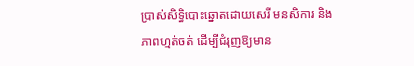ប្រាស់សិទ្ធិបោះឆ្នោតដោយសេរី មនសិការ និងភាពហ្មត់ចត់ ដើម្បីជំរុញឱ្យមាន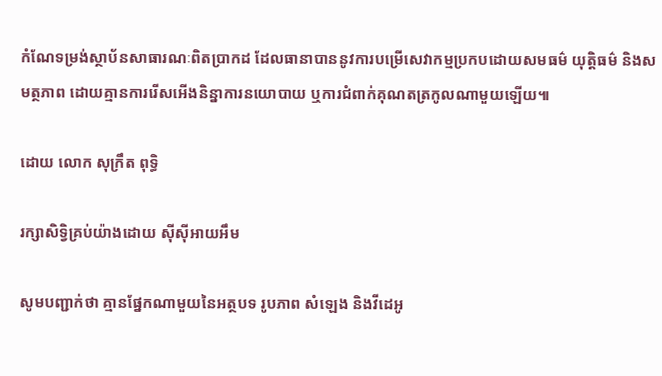កំណែទម្រង់ស្ថាប័នសាធារណៈពិតប្រាកដ ដែលធានាបាននូវការបម្រើសេវាកម្មប្រកបដោយសមធម៌ យុត្តិធម៌ និងសមត្ថភាព ដោយគ្មានការរើសអើងនិន្នាការនយោបាយ ឬការជំពាក់គុណតត្រកូលណាមួយឡើយ៕

ដោយ លោក សុក្រឹត ពុទ្ធិ

រក្សាសិទ្វិគ្រប់យ៉ាងដោយ ស៊ីស៊ីអាយអឹម

សូមបញ្ជាក់ថា គ្មានផ្នែកណាមួយនៃអត្ថបទ រូបភាព សំឡេង និងវីដេអូ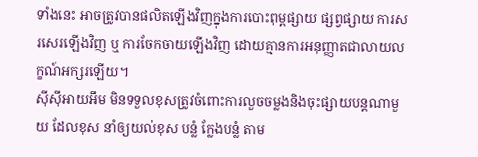ទាំងនេះ អាចត្រូវបានផលិតឡើងវិញក្នុងការបោះពុម្ពផ្សាយ ផ្សព្វផ្សាយ ការសរសេរឡើងវិញ ឬ ការចែកចាយឡើងវិញ ដោយគ្មានការអនុញ្ញាតជាលាយលក្ខណ៍អក្សរឡើយ។
ស៊ីស៊ីអាយអឹម មិនទទួលខុសត្រូវចំពោះការលួចចម្លងនិងចុះផ្សាយបន្តណាមួយ ដែលខុស នាំឲ្យយល់ខុស បន្លំ ក្លែងបន្លំ តាម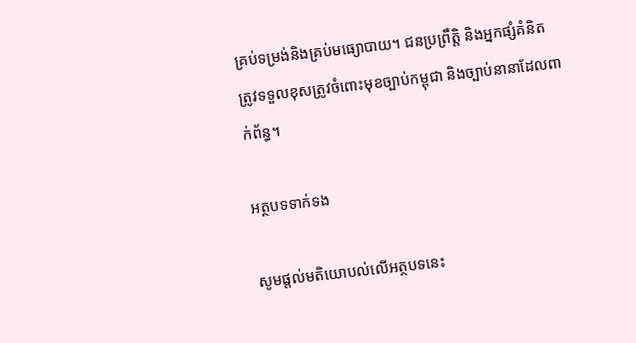គ្រប់ទម្រង់និងគ្រប់មធ្យោបាយ។ ជនប្រព្រឹត្តិ និងអ្នកផ្សំគំនិត ត្រូវទទួលខុសត្រូវចំពោះមុខច្បាប់កម្ពុជា និងច្បាប់នានាដែលពាក់ព័ន្ធ។

អត្ថបទទាក់ទង

សូមផ្ដល់មតិយោបល់លើអត្ថបទនេះ